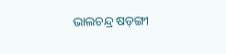ଭାଲଚନ୍ଦ୍ର ଷଡ଼ଙ୍ଗୀ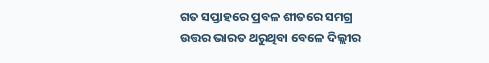ଗତ ସପ୍ତାହରେ ପ୍ରବଳ ଶୀତରେ ସମଗ୍ର ଉତ୍ତର ଭାରତ ଥରୁଥିବା ବେଳେ ଦିଲ୍ଲୀର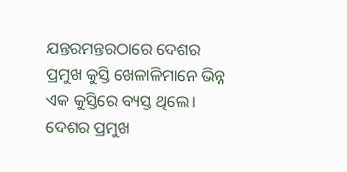ଯନ୍ତରମନ୍ତରଠାରେ ଦେଶର ପ୍ରମୁଖ କୁସ୍ତି ଖେଳାଳିମାନେ ଭିନ୍ନ ଏକ କୁସ୍ତିରେ ବ୍ୟସ୍ତ ଥିଲେ। ଦେଶର ପ୍ରମୁଖ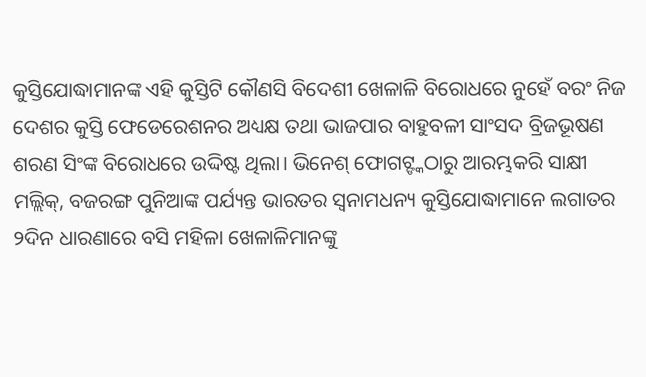କୁସ୍ତିଯୋଦ୍ଧାମାନଙ୍କ ଏହି କୁସ୍ତିଟି କୌଣସି ବିଦେଶୀ ଖେଳାଳି ବିରୋଧରେ ନୁହେଁ ବରଂ ନିଜ ଦେଶର କୁସ୍ତି ଫେଡେରେଶନର ଅଧ୍ୟକ୍ଷ ତଥା ଭାଜପାର ବାହୁବଳୀ ସାଂସଦ ବ୍ରିଜଭୂଷଣ ଶରଣ ସିଂଙ୍କ ବିରୋଧରେ ଉଦ୍ଦିଷ୍ଟ ଥିଲା। ଭିନେଶ୍ ଫୋଗଟ୍ଙ୍କଠାରୁ ଆରମ୍ଭକରି ସାକ୍ଷୀ ମଲ୍ଲିକ୍, ବଜରଙ୍ଗ ପୁନିଆଙ୍କ ପର୍ଯ୍ୟନ୍ତ ଭାରତର ସ୍ବନାମଧନ୍ୟ କୁସ୍ତିଯୋଦ୍ଧାମାନେ ଲଗାତର ୨ଦିନ ଧାରଣାରେ ବସି ମହିଳା ଖେଳାଳିମାନଙ୍କୁ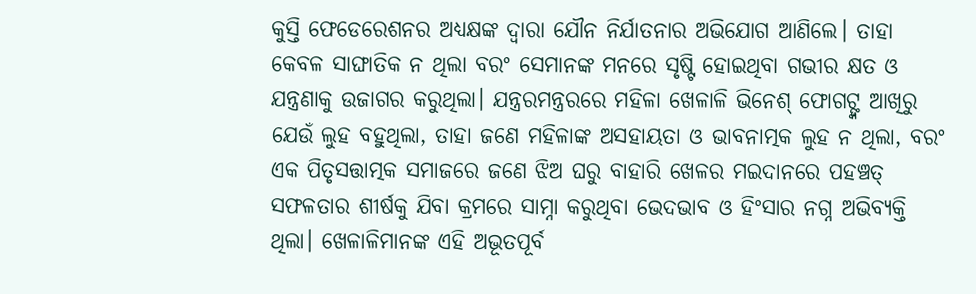କୁସ୍ତି ଫେଡେରେଶନର ଅଧ୍ୟକ୍ଷଙ୍କ ଦ୍ୱାରା ଯୌନ ନିର୍ଯାତନାର ଅଭିଯୋଗ ଆଣିଲେ। ତାହା କେବଳ ସାଙ୍ଘାତିକ ନ ଥିଲା ବରଂ ସେମାନଙ୍କ ମନରେ ସୃଷ୍ଟି ହୋଇଥିବା ଗଭୀର କ୍ଷତ ଓ ଯନ୍ତ୍ରଣାକୁ ଉଜାଗର କରୁଥିଲା। ଯନ୍ତ୍ରରମନ୍ତ୍ରରରେ ମହିଳା ଖେଳାଳି ଭିନେଶ୍ ଫୋଗଟ୍ଙ୍କ ଆଖିରୁ ଯେଉଁ ଲୁହ ବହୁଥିଲା, ତାହା ଜଣେ ମହିଳାଙ୍କ ଅସହାୟତା ଓ ଭାବନାତ୍ମକ ଲୁହ ନ ଥିଲା, ବରଂ ଏକ ପିତୃସତ୍ତାତ୍ମକ ସମାଜରେ ଜଣେ ଝିଅ ଘରୁ ବାହାରି ଖେଳର ମଇଦାନରେ ପହଞ୍ଚତ୍ ସଫଳତାର ଶୀର୍ଷକୁ ଯିବା କ୍ରମରେ ସାମ୍ନା କରୁଥିବା ଭେଦଭାବ ଓ ହିଂସାର ନଗ୍ନ ଅଭିବ୍ୟକ୍ତି ଥିଲା। ଖେଳାଳିମାନଙ୍କ ଏହି ଅଭୂତପୂର୍ବ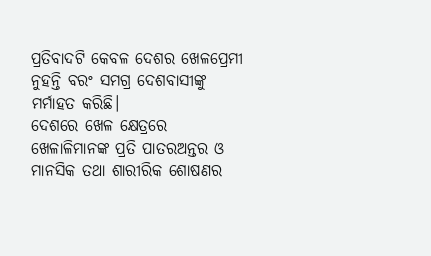ପ୍ରତିବାଦଟି କେବଳ ଦେଶର ଖେଳପ୍ରେମୀ ନୁହନ୍ତି ବରଂ ସମଗ୍ର ଦେଶବାସୀଙ୍କୁ ମର୍ମାହତ କରିଛି।
ଦେଶରେ ଖେଳ କ୍ଷେତ୍ରରେ ଖେଳାଳିମାନଙ୍କ ପ୍ରତି ପାତରଅନ୍ତର ଓ ମାନସିକ ତଥା ଶାରୀରିକ ଶୋଷଣର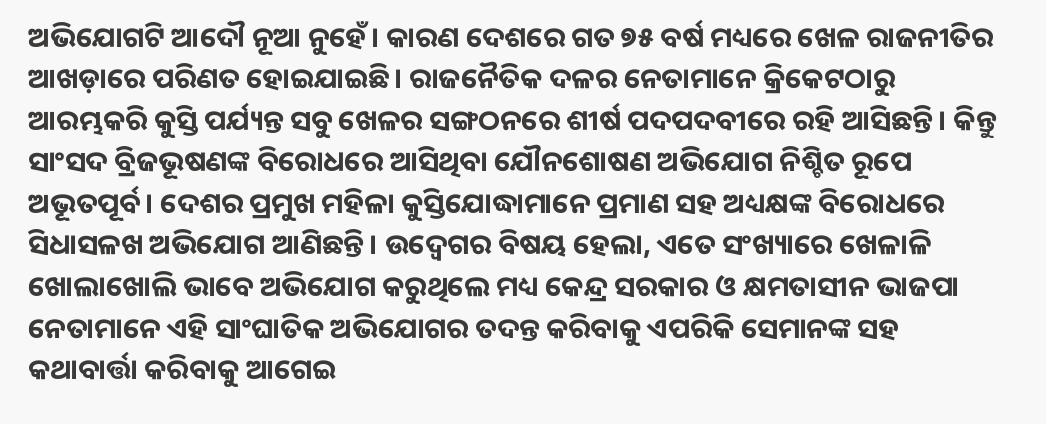ଅଭିଯୋଗଟି ଆଦୌ ନୂଆ ନୁହେଁ। କାରଣ ଦେଶରେ ଗତ ୭୫ ବର୍ଷ ମଧ୍ୟରେ ଖେଳ ରାଜନୀତିର ଆଖଡ଼ାରେ ପରିଣତ ହୋଇଯାଇଛି। ରାଜନୈତିକ ଦଳର ନେତାମାନେ କ୍ରିକେଟଠାରୁ ଆରମ୍ଭକରି କୁସ୍ତି ପର୍ଯ୍ୟନ୍ତ ସବୁ ଖେଳର ସଙ୍ଗଠନରେ ଶୀର୍ଷ ପଦପଦବୀରେ ରହି ଆସିଛନ୍ତି। କିନ୍ତୁ ସାଂସଦ ବ୍ରିଜଭୂଷଣଙ୍କ ବିରୋଧରେ ଆସିଥିବା ଯୌନଶୋଷଣ ଅଭିଯୋଗ ନିଶ୍ଚିତ ରୂପେ ଅଭୂତପୂର୍ବ। ଦେଶର ପ୍ରମୁଖ ମହିଳା କୁସ୍ତିଯୋଦ୍ଧାମାନେ ପ୍ରମାଣ ସହ ଅଧ୍ୟକ୍ଷଙ୍କ ବିରୋଧରେ ସିଧାସଳଖ ଅଭିଯୋଗ ଆଣିଛନ୍ତି। ଉଦ୍ବେଗର ବିଷୟ ହେଲା, ଏତେ ସଂଖ୍ୟାରେ ଖେଳାଳି ଖୋଲାଖୋଲି ଭାବେ ଅଭିଯୋଗ କରୁଥିଲେ ମଧ୍ୟ କେନ୍ଦ୍ର ସରକାର ଓ କ୍ଷମତାସୀନ ଭାଜପା ନେତାମାନେ ଏହି ସାଂଘାତିକ ଅଭିଯୋଗର ତଦନ୍ତ କରିବାକୁ ଏପରିକି ସେମାନଙ୍କ ସହ କଥାବାର୍ତ୍ତା କରିବାକୁ ଆଗେଇ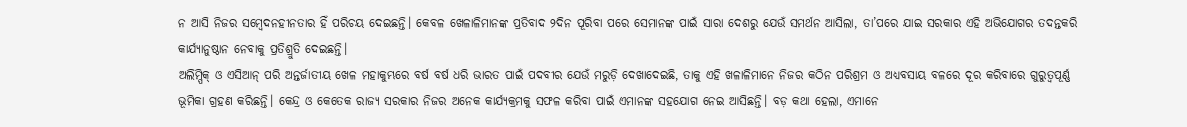ନ ଆସି ନିଜର ସମ୍ବେଦନହୀନତାର ହିଁ ପରିଚୟ ଦେଇଛନ୍ତି। କେବଳ ଖେଳାଳିମାନଙ୍କ ପ୍ରତିବାଦ ୨ଦିନ ପୂରିବା ପରେ ସେମାନଙ୍କ ପାଇଁ ସାରା ଦେଶରୁ ଯେଉଁ ସମର୍ଥନ ଆସିଲା, ତା’ପରେ ଯାଇ ସରକାର ଏହି ଅଭିଯୋଗର ତଦନ୍ତକରି କାର୍ଯ୍ୟାନୁଷ୍ଠାନ ନେବାକୁ ପ୍ରତିଶ୍ରୁତି ଦେଇଛନ୍ତି।
ଅଲିମ୍ପିକ୍ ଓ ଏସିଆନ୍ ପରି ଅନ୍ତର୍ଜାତୀୟ ଖେଳ ମହାକୁମ୍ଭରେ ବର୍ଷ ବର୍ଷ ଧରି ଭାରତ ପାଇଁ ପଦବୀର ଯେଉଁ ମରୁଡ଼ି ଦେଖାଦେଇଛି, ତାକୁ ଏହି ଖଳାଳିମାନେ ନିଜର କଠିନ ପରିଶ୍ରମ ଓ ଅଧ୍ୟବସାୟ ବଳରେ ଦୂର କରିବାରେ ଗୁରୁତ୍ୱପୂର୍ଣ୍ଣ ଭୂମିକା ଗ୍ରହଣ କରିଛନ୍ତି। କେନ୍ଦ୍ର ଓ କେତେକ ରାଜ୍ୟ ସରକାର ନିଜର ଅନେକ କାର୍ଯ୍ୟକ୍ରମକୁ ସଫଳ କରିବା ପାଇଁ ଏମାନଙ୍କ ସହଯୋଗ ନେଇ ଆସିଛନ୍ତି। ବଡ଼ କଥା ହେଲା, ଏମାନେ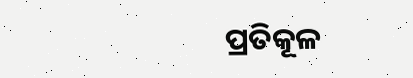ପ୍ରତିକୂଳ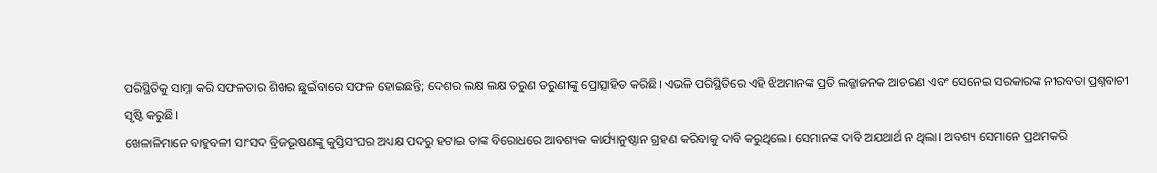ପରିସ୍ଥିତିକୁ ସାମ୍ନା କରି ସଫଳତାର ଶିଖର ଛୁଇଁବାରେ ସଫଳ ହୋଇଛନ୍ତି; ଦେଶର ଲକ୍ଷ ଲକ୍ଷ ତରୁଣ ତରୁଣୀଙ୍କୁ ପ୍ରୋତ୍ସାହିତ କରିଛି। ଏଭଳି ପରିସ୍ଥିତିରେ ଏହି ଝିଅମାନଙ୍କ ପ୍ରତି ଲଜ୍ଜାଜନକ ଆଚରଣ ଏବଂ ସେନେଇ ସରକାରଙ୍କ ନୀରବତା ପ୍ରଶ୍ନବାଚୀ ସୃଷ୍ଟି କରୁଛି।
ଖେଳାଳିମାନେ ବାହୁବଳୀ ସାଂସଦ ବ୍ରିଜଭୂଷଣଙ୍କୁ କୁସ୍ତିସଂଘର ଅଧ୍ୟକ୍ଷ ପଦରୁ ହଟାଇ ତାଙ୍କ ବିରୋଧରେ ଆବଶ୍ୟକ କାର୍ଯ୍ୟାନୁଷ୍ଠାନ ଗ୍ରହଣ କରିବାକୁ ଦାବି କରୁଥିଲେ। ସେମାନଙ୍କ ଦାବି ଅଯଥାର୍ଥ ନ ଥିଲା। ଅବଶ୍ୟ ସେମାନେ ପ୍ରଥମକରି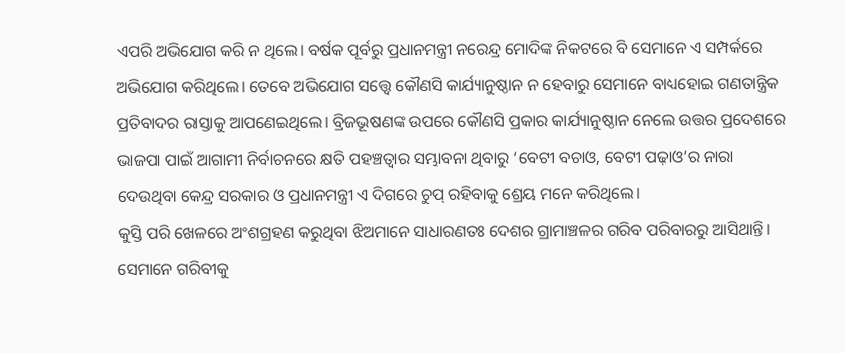ଏପରି ଅଭିଯୋଗ କରି ନ ଥିଲେ। ବର୍ଷକ ପୂର୍ବରୁ ପ୍ରଧାନମନ୍ତ୍ରୀ ନରେନ୍ଦ୍ର ମୋଦିଙ୍କ ନିକଟରେ ବି ସେମାନେ ଏ ସମ୍ପର୍କରେ ଅଭିଯୋଗ କରିଥିଲେ। ତେବେ ଅଭିଯୋଗ ସତ୍ତ୍ୱେ କୌଣସି କାର୍ଯ୍ୟାନୁଷ୍ଠାନ ନ ହେବାରୁ ସେମାନେ ବାଧ୍ୟହୋଇ ଗଣତାନ୍ତ୍ରିକ ପ୍ରତିବାଦର ରାସ୍ତାକୁ ଆପଣେଇଥିଲେ। ବ୍ରିଜଭୂଷଣଙ୍କ ଉପରେ କୌଣସି ପ୍ରକାର କାର୍ଯ୍ୟାନୁଷ୍ଠାନ ନେଲେ ଉତ୍ତର ପ୍ରଦେଶରେ ଭାଜପା ପାଇଁ ଆଗାମୀ ନିର୍ବାଚନରେ କ୍ଷତି ପହଞ୍ଚତ୍ବାର ସମ୍ଭାବନା ଥିବାରୁ ‘ବେଟୀ ବଚାଓ, ବେଟୀ ପଢ଼ାଓ’ର ନାରା ଦେଉଥିବା କେନ୍ଦ୍ର ସରକାର ଓ ପ୍ରଧାନମନ୍ତ୍ରୀ ଏ ଦିଗରେ ଚୁପ୍ ରହିବାକୁ ଶ୍ରେୟ ମନେ କରିଥିଲେ।
କୁସ୍ତି ପରି ଖେଳରେ ଅଂଶଗ୍ରହଣ କରୁଥିବା ଝିଅମାନେ ସାଧାରଣତଃ ଦେଶର ଗ୍ରାମାଞ୍ଚଳର ଗରିବ ପରିବାରରୁ ଆସିଥାନ୍ତି। ସେମାନେ ଗରିବୀକୁ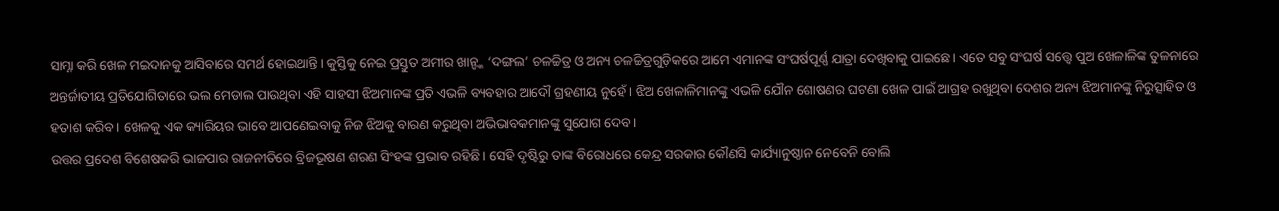ସାମ୍ନା କରି ଖେଳ ମଇଦାନକୁ ଆସିବାରେ ସମର୍ଥ ହୋଇଥାନ୍ତି। କୁସ୍ତିକୁ ନେଇ ପ୍ରସ୍ତୁତ ଅମୀର ଖାନ୍ଙ୍କ ‘ଦଙ୍ଗଲ’ ଚଳଚ୍ଚିତ୍ର ଓ ଅନ୍ୟ ଚଳଚ୍ଚିତ୍ରଗୁଡ଼ିକରେ ଆମେ ଏମାନଙ୍କ ସଂଘର୍ଷପୂର୍ଣ୍ଣ ଯାତ୍ରା ଦେଖିବାକୁ ପାଇଛେ। ଏତେ ସବୁ ସଂଘର୍ଷ ସତ୍ତ୍ୱେ ପୁଅ ଖେଳାଳିଙ୍କ ତୁଳନାରେ ଅନ୍ତର୍ଜାତୀୟ ପ୍ରତିଯୋଗିତାରେ ଭଲ ମେଡାଲ ପାଉଥିବା ଏହି ସାହସୀ ଝିଅମାନଙ୍କ ପ୍ରତି ଏଭଳି ବ୍ୟବହାର ଆଦୌ ଗ୍ରହଣୀୟ ନୁହେଁ। ଝିଅ ଖେଳାଳିମାନଙ୍କୁ ଏଭଳି ଯୌନ ଶୋଷଣର ଘଟଣା ଖେଳ ପାଇଁ ଆଗ୍ରହ ରଖୁଥିବା ଦେଶର ଅନ୍ୟ ଝିଅମାନଙ୍କୁ ନିରୁତ୍ସାହିତ ଓ ହତାଶ କରିବ। ଖେଳକୁ ଏକ କ୍ୟାରିୟର ଭାବେ ଆପଣେଇବାକୁ ନିଜ ଝିଅକୁ ବାରଣ କରୁଥିବା ଅଭିଭାବକମାନଙ୍କୁ ସୁଯୋଗ ଦେବ।
ଉତ୍ତର ପ୍ରଦେଶ ବିଶେଷକରି ଭାଜପାର ରାଜନୀତିରେ ବ୍ରିଜଭୂଷଣ ଶରଣ ସିଂହଙ୍କ ପ୍ରଭାବ ରହିଛି। ସେହି ଦୃଷ୍ଟିରୁ ତାଙ୍କ ବିରୋଧରେ କେନ୍ଦ୍ର ସରକାର କୌଣସି କାର୍ଯ୍ୟାନୁଷ୍ଠାନ ନେବେନି ବୋଲି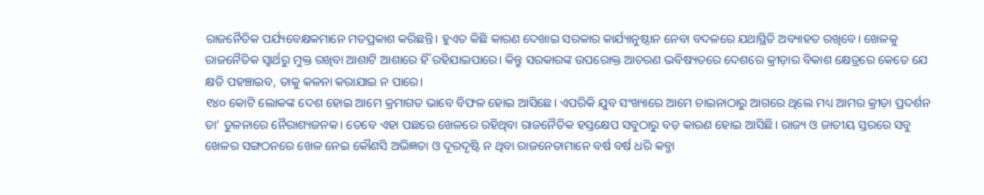ରାଜନୈତିକ ପର୍ଯ୍ୟବେକ୍ଷକମାନେ ମତପ୍ରକାଶ କରିଛନ୍ତି। ହୁଏତ କିଛି କାରଣ ଦେଖାଇ ସରକାର କାର୍ଯ୍ୟାନୁଷ୍ଠାନ ନେବା ବଦଳରେ ଯଥାସ୍ଥିତି ଅବ୍ୟାହତ ରଖିବେ। ଖେଳକୁ ରାଜନୈତିକ ସ୍ବାର୍ଥରୁ ମୁକ୍ତ ରଖିବା ଆଶାଟି ଆଶାରେ ହିଁ ରହିଯାଇପାରେ। କିନ୍ତୁ ସରକାରଙ୍କ ଉପରୋକ୍ତ ଆଚରଣ ଭବିଷ୍ୟତରେ ଦେଶରେ କ୍ରୀଡ଼ାର ବିକାଶ କ୍ଷେତ୍ରରେ କେତେ ଯେ କ୍ଷତି ପହଞ୍ଚାଇବ, ତାକୁ କଳନା କରାଯାଇ ନ ପାରେ।
୧୪୦ କୋଟି ଲୋକଙ୍କ ଦେଶ ହୋଇ ଆମେ କ୍ରମାଗତ ଭାବେ ବିଫଳ ହୋଇ ଆସିଛେ। ଏପରିକି ଯୁବ ସଂଖ୍ୟାରେ ଆମେ ଚାଇନାଠାରୁ ଆଗରେ ଥିଲେ ମଧ୍ୟ ଆମର କ୍ରୀଡ଼ା ପ୍ରଦର୍ଶନ ତା’ ତୁଳନାରେ ନୈରାଶ୍ୟଜନକ। ତେବେ ଏହା ପଛରେ ଖେଳରେ ରହିଥିବା ରାଜନୈତିକ ହସ୍ତକ୍ଷେପ ସବୁଠାରୁ ବଡ଼ କାରଣ ହୋଇ ଆସିଛି। ରାଜ୍ୟ ଓ ଜାତୀୟ ସ୍ତରରେ ସବୁ ଖେଳର ସଙ୍ଗଠନରେ ଖେଳ ନେଇ କୌଣସି ଅଭିଜ୍ଞତା ଓ ଦୂରଦୃଷ୍ଟି ନ ଥିବା ରାଜନେତାମାନେ ବର୍ଷ ବର୍ଷ ଧରି କବ୍ଜା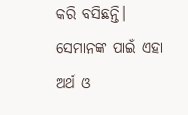କରି ବସିଛନ୍ତି। ସେମାନଙ୍କ ପାଇଁ ଏହା ଅର୍ଥ ଓ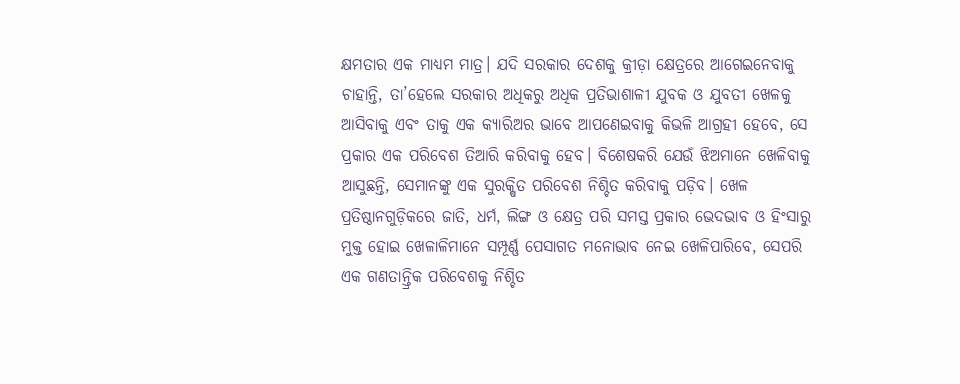କ୍ଷମତାର ଏକ ମାଧ୍ୟମ ମାତ୍ର। ଯଦି ସରକାର ଦେଶକୁ କ୍ରୀଡ଼ା କ୍ଷେତ୍ରରେ ଆଗେଇନେବାକୁ ଚାହାନ୍ତି, ତା’ହେଲେ ସରକାର ଅଧିକରୁ ଅଧିକ ପ୍ରତିଭାଶାଳୀ ଯୁବକ ଓ ଯୁବତୀ ଖେଳକୁ ଆସିବାକୁ ଏବଂ ତାକୁ ଏକ କ୍ୟାରିଅର ଭାବେ ଆପଣେଇବାକୁ କିଭଳି ଆଗ୍ରହୀ ହେବେ, ସେ ପ୍ରକାର ଏକ ପରିବେଶ ତିଆରି କରିବାକୁ ହେବ। ବିଶେଷକରି ଯେଉଁ ଝିଅମାନେ ଖେଳିବାକୁ ଆସୁଛନ୍ତି, ସେମାନଙ୍କୁ ଏକ ସୁରକ୍ଷିତ ପରିବେଶ ନିଶ୍ଚିତ କରିବାକୁ ପଡ଼ିବ। ଖେଳ ପ୍ରତିଷ୍ଠାନଗୁଡ଼ିକରେ ଜାତି, ଧର୍ମ, ଲିଙ୍ଗ ଓ କ୍ଷେତ୍ର ପରି ସମସ୍ତ ପ୍ରକାର ଭେଦଭାବ ଓ ହିଂସାରୁ ମୁକ୍ତ ହୋଇ ଖେଳାଳିମାନେ ସମ୍ପୂର୍ଣ୍ଣ ପେସାଗତ ମନୋଭାବ ନେଇ ଖେଳିପାରିବେ, ସେପରି ଏକ ଗଣତାନ୍ତ୍ରିକ ପରିବେଶକୁ ନିଶ୍ଚିତ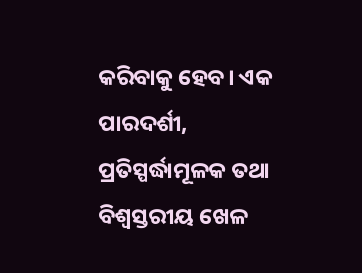କରିବାକୁ ହେବ। ଏକ ପାରଦର୍ଶୀ, ପ୍ରତିସ୍ପର୍ଦ୍ଧାମୂଳକ ତଥା ବିଶ୍ୱସ୍ତରୀୟ ଖେଳ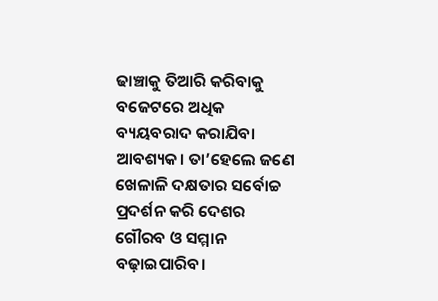ଢାଞ୍ଚାକୁ ତିଆରି କରିବାକୁ ବଜେଟରେ ଅଧିକ ବ୍ୟୟବରାଦ କରାଯିବା ଆବଶ୍ୟକ। ତା’ହେଲେ ଜଣେ ଖେଳାଳି ଦକ୍ଷତାର ସର୍ବୋଚ୍ଚ ପ୍ରଦର୍ଶନ କରି ଦେଶର ଗୌରବ ଓ ସମ୍ମାନ ବଢ଼ାଇପାରିବ।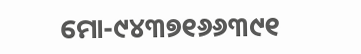ମୋ-୯୪୩୭୧୬୬୩୯୧